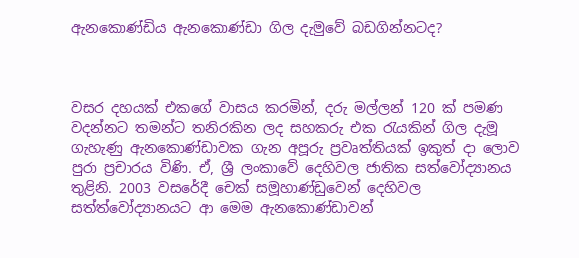ඇනකොණ්‌ඩිය ඇනකොණ්‌ඩා ගිල දැමුවේ බඩගින්නටද?



වසර දහයක්‌ එකගේ වාසය කරමින්, දරු මල්ලන් 120 ක්‌ පමණ වදන්නට තමන්ට තනිරකින ලද සහකරු එක රැයකින් ගිල දැමූ ගැහැණු ඇනකොණ්‌ඩාවක ගැන අපූරු ප්‍රවෘත්තියක්‌ ඉකුත් දා ලොව පුරා ප්‍රචාරය විණි. ඒ, ශ්‍රී ලංකාවේ දෙහිවල ජාතික සත්වෝද්‍යානය තුළිනි. 2003 වසරේදී චෙක්‌ සමූහාණ්‌ඩුවෙන් දෙහිවල සත්ත්වෝද්‍යානයට ආ මෙම ඇනකොණ්‌ඩාවන්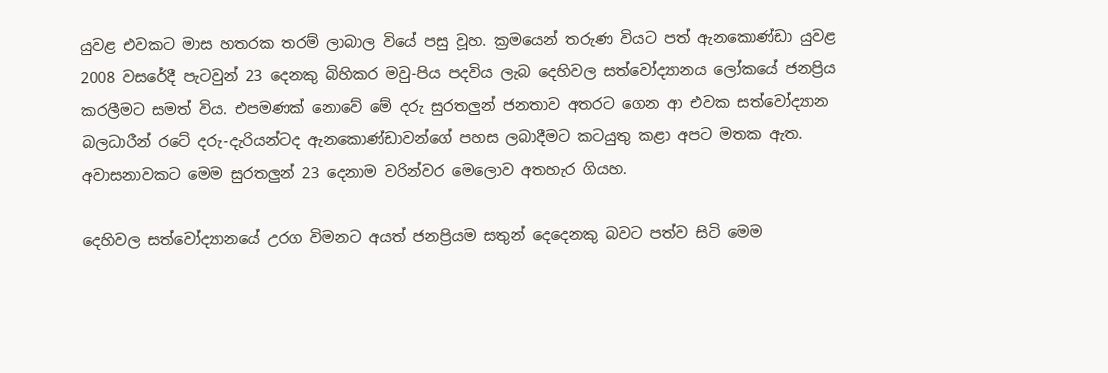යුවළ එවකට මාස හතරක තරම් ලාබාල වියේ පසු වූහ. ක්‍රමයෙන් තරුණ වියට පත් ඇනකොණ්‌ඩා යුවළ 2008 වසරේදී පැටවුන් 23 දෙනකු බිහිකර මවු-පිය පදවිය ලැබ දෙහිවල සත්වෝද්‍යානය ලෝකයේ ජනප්‍රිය කරලීමට සමත් විය. එපමණක්‌ නොවේ මේ දරු සුරතලුන් ජනතාව අතරට ගෙන ආ එවක සත්වෝද්‍යාන බලධාරීන් රටේ දරු-දැරියන්ටද ඇනකොණ්‌ඩාවන්ගේ පහස ලබාදීමට කටයුතු කළා අපට මතක ඇත. අවාසනාවකට මෙම සුරතලුන් 23 දෙනාම වරින්වර මෙලොව අතහැර ගියහ.

දෙහිවල සත්වෝද්‍යානයේ උරග විමනට අයත් ජනප්‍රියම සතුන් දෙදෙනකු බවට පත්ව සිටි මෙම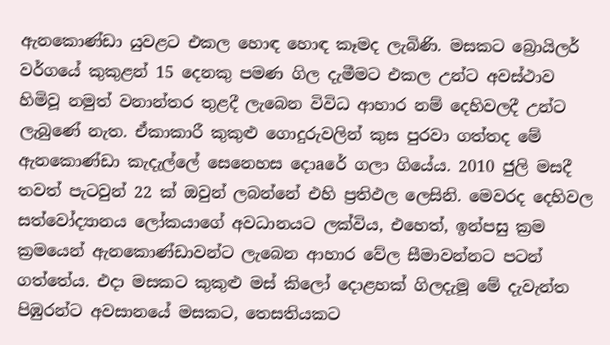ඇනකොණ්‌ඩා යුවළට එකල හොඳ හොඳ කෑමද ලැබිණි. මසකට බ්‍රොයිලර් වර්ගයේ කුකුළන් 15 දෙනකු පමණ ගිල දැමීමට එකල උන්ට අවස්‌ථාව හිමිවූ නමුත් වනාන්තර තුළදී ලැබෙන විවිධ ආහාර නම් දෙහිවලදී උන්ට ලැබුණේ නැත. ඒකාකාරී කුකුළු ගොදුරුවලින් කුස පුරවා ගත්තද මේ ඇනකොණ්‌ඩා කැදැල්ලේ සෙනෙහස දොaරේ ගලා ගියේය. 2010 ජුලි මසදී තවත් පැටවුන් 22 ක්‌ ඔවුන් ලබන්නේ එහි ප්‍රතිඵල ලෙසිනි. මෙවරද දෙහිවල සත්වෝද්‍යානය ලෝකයාගේ අවධානයට ලක්‌විය, එහෙත්, ඉන්පසු ක්‍රම ක්‍රමයෙන් ඇනකොණ්‌ඩාවන්ට ලැබෙන ආහාර වේල සීමාවන්නට පටන් ගත්තේය. එදා මසකට කුකුළු මස්‌ කිලෝ දොළහක්‌ ගිලදැමූ මේ දැවැන්ත පිඹුරන්ට අවසානයේ මසකට, තෙසතියකට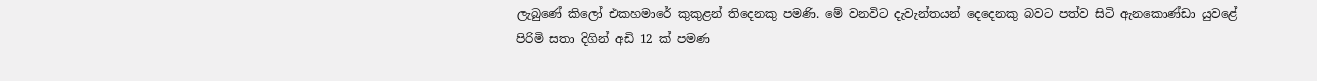ලැබුණේ කිලෝ එකහමාරේ කුකුළන් තිදෙනකු පමණි. මේ වනවිට දැවැන්තයන් දෙදෙනකු බවට පත්ව සිටි ඇනකොණ්‌ඩා යුවළේ පිරිමි සතා දිගින් අඩි 12 ක්‌ පමණ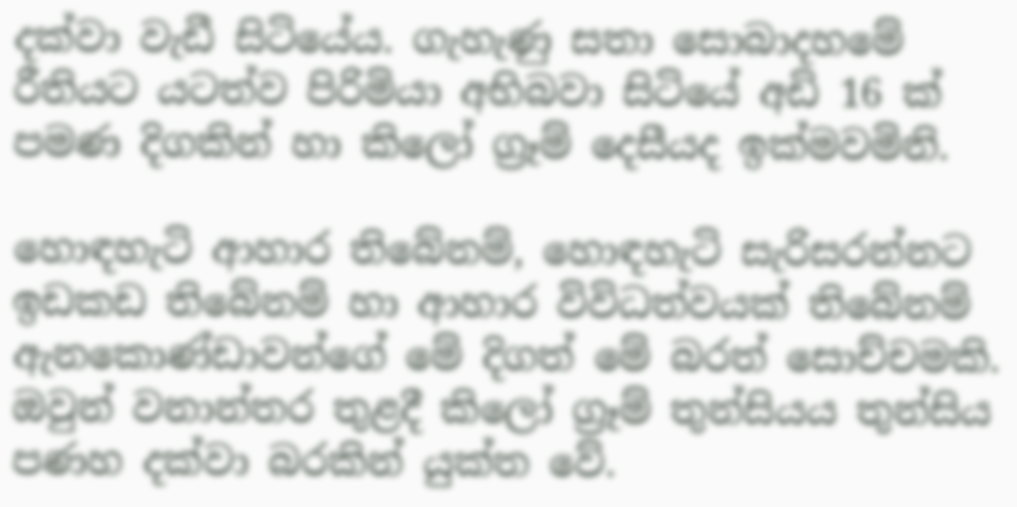දක්‌වා වැඩී සිටියේය. ගැහැණු සතා සොබාදහමේ රීතියට යටත්ව පිරිමියා අභිබවා සිටියේ අඩි 16 ක්‌ පමණ දිගකින් හා කිලෝ ග්‍රෑම් දෙසීයද ඉක්‌මවමිනි.

හොඳහැටි ආහාර තිබේනම්, හොඳහැටි සැරිසරන්නට ඉඩකඩ තිබේනම් හා ආහාර විවිධත්වයක්‌ තිබේනම් ඇනකොණ්‌ඩාවන්ගේ මේ දිගත් මේ බරත් සොච්චමකි. ඔවුන් වනාන්තර තුළදී කිලෝ ග්‍රෑම් තුන්සියය තුන්සිය පණහ දක්‌වා බරකින් යුක්‌ත වේ.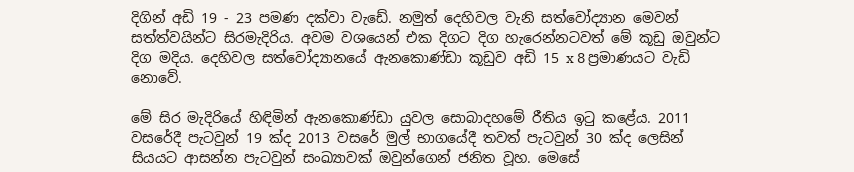දිගින් අඩි 19 - 23 පමණ දක්‌වා වැඩේ. නමුත් දෙහිවල වැනි සත්වෝද්‍යාන මෙවන් සත්ත්වයින්ට සිරමැදිරිය. අවම වශයෙන් එක දිගට දිග හැරෙන්නටවත් මේ කූඩු ඔවුන්ට දිග මදිය. දෙහිවල සත්වෝද්‍යානයේ ඇනකොණ්‌ඩා කූඩුව අඩි 15 x 8 ප්‍රමාණයට වැඩි නොවේ.

මේ සිර මැදිරියේ හිඳිමින් ඇනකොණ්‌ඩා යුවල සොබාදහමේ රීතිය ඉටු කළේය. 2011 වසරේදී පැටවුන් 19 ක්‌ද 2013 වසරේ මුල් භාගයේදී තවත් පැටවුන් 30 ක්‌ද ලෙසින් සියයට ආසන්න පැටවුන් සංඛ්‍යාවක්‌ ඔවුන්ගෙන් ජනිත වූහ. මෙසේ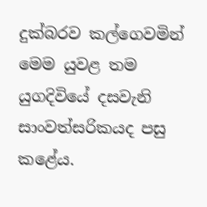දුක්‌බරව කල්ගෙවමින් මෙම යුවළ තම යුගදිවියේ දසවැනි සාංවත්සරිකයද පසු කළේය.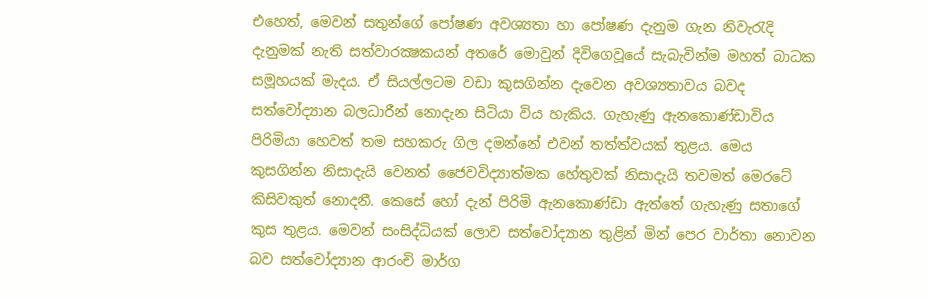එහෙත්, මෙවන් සතුන්ගේ පෝෂණ අවශ්‍යතා හා පෝෂණ දැනුම ගැන නිවැරැදි දැනුමක්‌ නැති සත්වාරක්‍ෂකයන් අතරේ මොවුන් දිවිගෙවූයේ සැබැවින්ම මහත් බාධක සමූහයක්‌ මැදය. ඒ සියල්ලටම වඩා කුසගින්න දැවෙන අවශ්‍යතාවය බවද සත්වෝද්‍යාන බලධාරීන් නොදැන සිටියා විය හැකිය. ගැහැණු ඇනකොණ්‌ඩාවිය පිරිමියා හෙවත් තම සහකරු ගිල දමන්නේ එවන් තත්ත්වයක්‌ තුළය. මෙය කුසගින්න නිසාදැයි වෙනත් ජෛවවිද්‍යාත්මක හේතුවක්‌ නිසාදැයි තවමත් මෙරටේ කිසිවකුත් නොදනී. කෙසේ හෝ දැන් පිරිමි ඇනකොණ්‌ඩා ඇත්තේ ගැහැණු සතාගේ කුස තුළය. මෙවන් සංසිද්ධියක්‌ ලොව සත්වෝද්‍යාන තුළින් මින් පෙර වාර්තා නොවන බව සත්වෝද්‍යාන ආරංචි මාර්ග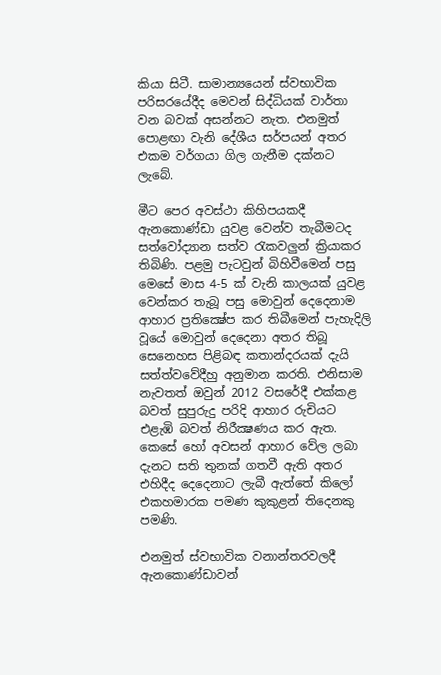කියා සිටී. සාමාන්‍යයෙන් ස්‌වභාවික පරිසරයේදීද මෙවන් සිද්ධියක්‌ වාර්තා වන බවක්‌ අසන්නට නැත. එනමුත් පොළඟා වැනි දේශීය සර්පයන් අතර එකම වර්ගයා ගිල ගැනීම දක්‌නට ලැබේ.

මීට පෙර අවස්‌ථා කිහිපයකදී ඇනකොණ්‌ඩා යුවළ වෙන්ව තැබීමටද සත්වෝද්‍යාන සත්ව රැකවලුන් ක්‍රියාකර තිබිණි. පළමු පැටවුන් බිහිවීමෙන් පසු මෙසේ මාස 4-5 ක්‌ වැනි කාලයක්‌ යුවළ වෙන්කර තැබූ පසු මොවුන් දෙදෙනාම ආහාර ප්‍රතික්‍ෂේප කර තිබීමෙන් පැහැදිලි වූයේ මොවුන් දෙදෙනා අතර තිබූ සෙනෙහස පිළිබඳ කතාන්දරයක්‌ දැයි සත්ත්වවේදීහු අනුමාන කරති. එනිසාම නැවතත් ඔවුන් 2012 වසරේදී එක්‌කළ බවත් සුපුරුදු පරිදි ආහාර රුචියට එළැඹි බවත් නිරීක්‍ෂණය කර ඇත. කෙසේ හෝ අවසන් ආහාර වේල ලබා දැනට සති තුනක්‌ ගතවී ඇති අතර එහිදීද දෙදෙනාට ලැබී ඇත්තේ කිලෝ එකහමාරක පමණ කුකුළන් තිදෙනකු පමණි.

එනමුත් ස්‌වභාවික වනාන්තරවලදී ඇනකොණ්‌ඩාවන්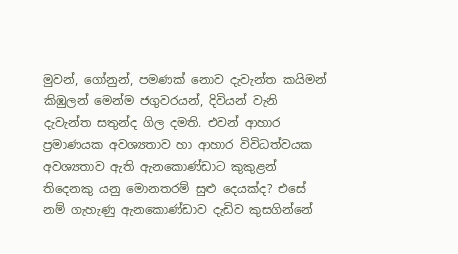මුවන්, ගෝනුන්, පමණක්‌ නොව දැවැන්ත කයිමන් කිඹුලන් මෙන්ම ජගුවරයන්, දිවියන් වැනි දැවැන්ත සතුන්ද ගිල දමති. එවන් ආහාර ප්‍රමාණයක අවශ්‍යතාව හා ආහාර විවිධත්වයක අවශ්‍යතාව ඇති ඇනකොණ්‌ඩාට කුකුළන් තිදෙනකු යනු මොනතරම් සුළු දෙයක්‌ද? එසේ නම් ගැහැණු ඇනකොණ්‌ඩාව දැඩිව කුසගින්නේ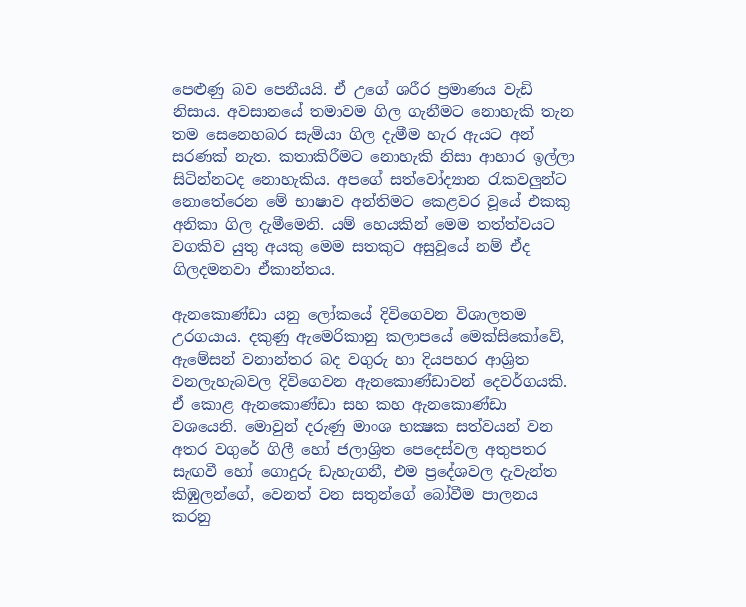පෙළුණු බව පෙනීයයි. ඒ උගේ ශරීර ප්‍රමාණය වැඩි නිසාය. අවසානයේ තමාවම ගිල ගැනීමට නොහැකි තැන තම සෙනෙහබර සැමියා ගිල දැමීම හැර ඇයට අන් සරණක්‌ නැත. කතාකිරීමට නොහැකි නිසා ආහාර ඉල්ලා සිටින්නටද නොහැකිය. අපගේ සත්වෝද්‍යාන රැකවලුන්ට නොතේරෙන මේ භාෂාව අන්තිමට කෙළවර වූයේ එකකු අනිකා ගිල දැමීමෙනි. යම් හෙයකින් මෙම තත්ත්වයට වගකිව යුතු අයකු මෙම සතකුට අසුවූයේ නම් ඒද ගිලදමනවා ඒකාන්තය.

ඇනකොණ්‌ඩා යනු ලෝකයේ දිවිගෙවන විශාලතම උරගයාය. දකුණු ඇමෙරිකානු කලාපයේ මෙක්‌සිකෝවේ, ඇමේසන් වනාන්තර බද වගුරු හා දියපහර ආශ්‍රිත වනලැහැබවල දිවිගෙවන ඇනකොණ්‌ඩාවන් දෙවර්ගයකි. ඒ කොළ ඇනකොණ්‌ඩා සහ කහ ඇනකොණ්‌ඩා වශයෙනි. මොවුන් දරුණු මාංශ භක්‍ෂක සත්වයන් වන අතර වගුරේ ගිලී හෝ ජලාශ්‍රිත පෙදෙස්‌වල අතුපතර සැඟවී හෝ ගොදුරු ඩැහැගනී, එම ප්‍රදේශවල දැවැන්ත කිඹුලන්ගේ, වෙනත් වන සතුන්ගේ බෝවීම පාලනය කරනු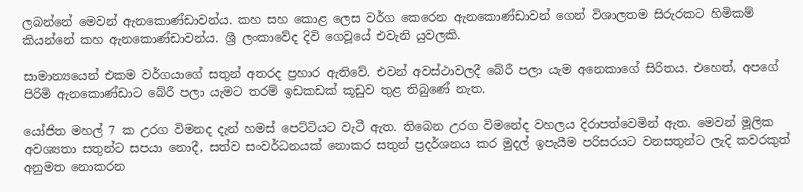ලබන්නේ මෙවන් ඇනකොණ්‌ඩාවන්ය. කහ සහ කොළ ලෙස වර්ග කෙරෙන ඇනකොණ්‌ඩාවන් ගෙන් විශාලතම සිරුරකට හිමිකම් කියන්නේ කහ ඇනකොණ්‌ඩාවන්ය. ශ්‍රී ලංකාවේද දිවි ගෙවූයේ එවැනි යුවලකි.

සාමාන්‍යයෙන් එකම වර්ගයාගේ සතුන් අතරද ප්‍රහාර ඇතිවේ. එවන් අවස්‌ථාවලදී බේරී පලා යැම අනෙකාගේ සිරිතය. එහෙත්, අපගේ පිරිමි ඇනකොණ්‌ඩාට බේරී පලා යැමට තරම් ඉඩකඩක්‌ කූඩුව තුළ තිබුණේ නැත.

යෝජිත මහල් 7 ක උරග විමනද දැන් හමස්‌ පෙට්‌ටියට වැටී ඇත. තිබෙන උරග විමනේද වහලය දිරාපත්වෙමින් ඇත. මෙවන් මූලික අවශ්‍යතා සතුන්ට සපයා නොදී, සත්ව සංවර්ධනයක්‌ නොකර සතුන් ප්‍රදර්ශනය කර මුදල් ඉපැයීම පරිසරයට වනසතුන්ට ලැදි කවරකුත් අනුමත නොකරන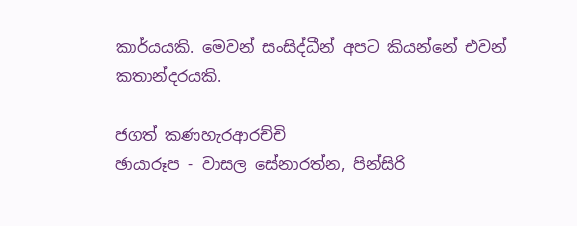කාර්යයකි. මෙවන් සංසිද්ධීන් අපට කියන්නේ එවන් කතාන්දරයකි.

ජගත් කණහැරආරච්චි
ඡායාරූප - වාසල සේනාරත්න, පින්සිරි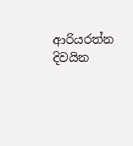ආරියරත්න
දිවයින